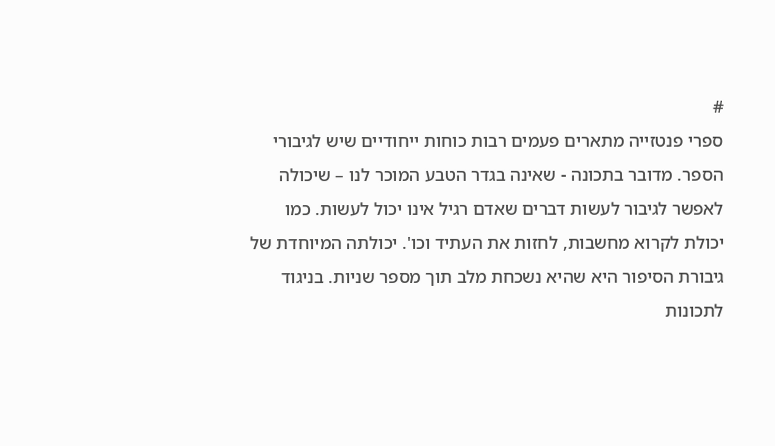#
ספרי פנטזייה מתארים פעמים רבות כוחות ייחודיים שיש לגיבורי הספר. מדובר בתכונה - שאינה בגדר הטבע המוכר לנו – שיכולה לאפשר לגיבור לעשות דברים שאדם רגיל אינו יכול לעשות. כמו יכולת לקרוא מחשבות, לחזות את העתיד וכו'. יכולתה המיוחדת של גיבורת הסיפור היא שהיא נשכחת מלב תוך מספר שניות. בניגוד לתכונות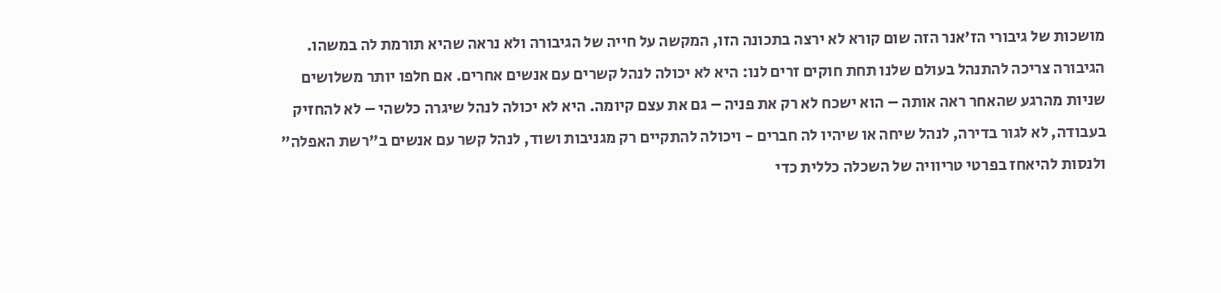מושכות של גיבורי הז'אנר הזה שום קורא לא ירצה בתכונה הזו, המקשה על חייה של הגיבורה ולא נראה שהיא תורמת לה במשהו.
הגיבורה צריכה להתנהל בעולם שלנו תחת חוקים זרים לנו: היא לא יכולה לנהל קשרים עם אנשים אחרים. אם חלפו יותר משלושים שניות מהרגע שהאחר ראה אותה – הוא ישכח לא רק את פניה – גם את עצם קיומה. היא לא יכולה לנהל שיגרה כלשהי – לא להחזיק בעבודה, לא לגור בדירה, לנהל שיחה או שיהיו לה חברים - ויכולה להתקיים רק מגניבות ושוד, לנהל קשר עם אנשים ב"רשת האפלה" ולנסות להיאחז בפרטי טריוויה של השכלה כללית כדי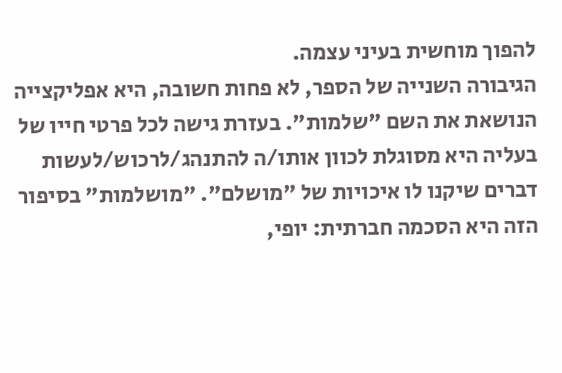להפוך מוחשית בעיני עצמה.
הגיבורה השנייה של הספר, לא פחות חשובה, היא אפליקצייה הנושאת את השם "שלמות". בעזרת גישה לכל פרטי חייו של בעליה היא מסוגלת לכוון אותו/ה להתנהג/לרכוש/לעשות דברים שיקנו לו איכויות של "מושלם". "מושלמות" בסיפור הזה היא הסכמה חברתית: יופי,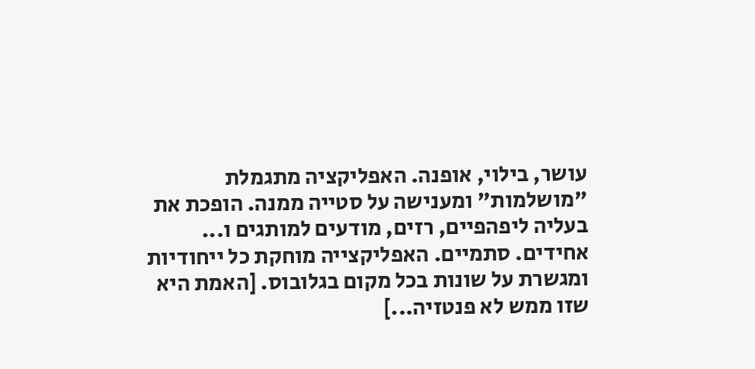עושר, בילוי, אופנה. האפליקציה מתגמלת "מושלמות" ומענישה על סטייה ממנה. הופכת את בעליה ליפהפיים, רזים, מודעים למותגים ו... אחידים. סתמיים. האפליקצייה מוחקת כל ייחודיות ומגשרת על שונות בכל מקום בגלובוס. [האמת היא שזו ממש לא פנטזיה...]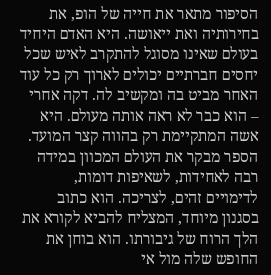הסיפור מתאר את חייה של הופ, את בחירותיה ואת ייאושה. היא האדם היחיד בעולם שאינו מסוגל להתקרב לאיש שכל יחסים חברתיים יכולים לארוך רק כל עוד האחר מביט בה ומקשיב לה. דקה אחרי – הוא כבר לא ראה אותה מעולם. היא אשה המתקיימת רק בהווה קצר המועד.
הספר מבקר את העולם המכוון במידה רבה לאחידות, לשאיפות דומות, לדימויים זהים, לצריכה. הוא כתוב בסגנון מיוחד, המצליח להביא לקורא את הלך הרוח של גיבורתו. הוא בוחן את החופש שלה מול אי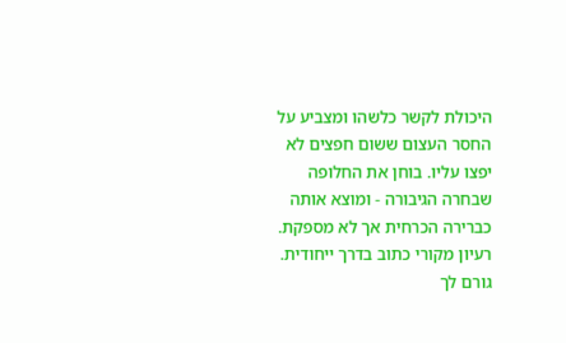היכולת לקשר כלשהו ומצביע על החסר העצום ששום חפצים לא יפצו עליו. בוחן את החלופה שבחרה הגיבורה - ומוצא אותה כברירה הכרחית אך לא מספקת.
רעיון מקורי כתוב בדרך ייחודית. גורם לך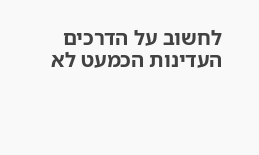לחשוב על הדרכים העדינות הכמעט לא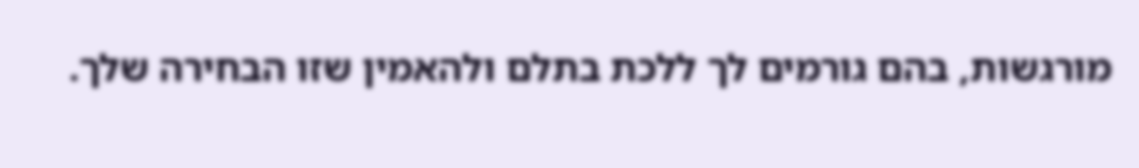מורגשות, בהם גורמים לך ללכת בתלם ולהאמין שזו הבחירה שלך.